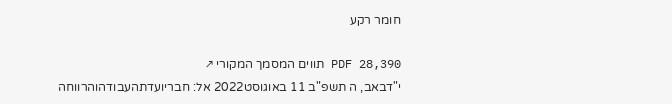חומר רקע

PDF 28,390 תווים המסמך המקורי ↗
י"דבאב, ה תשפ"ב 11 באוגוסט2022 אל: חבריועדתהעבודהוהרווחה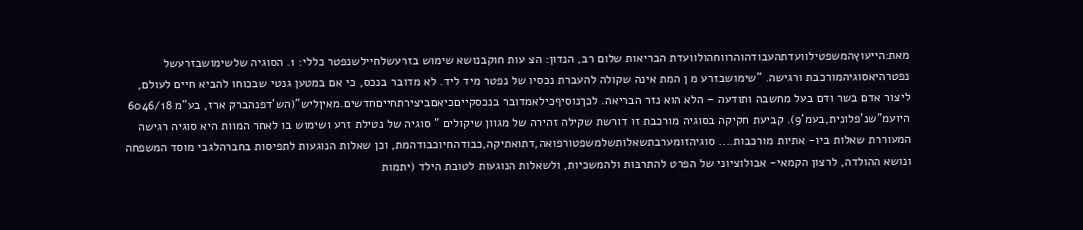מאת:הייעוץהמשפטילוועדתהעבודהוהרווחהולוועדת הבריאות שלום רב, הנדון: הצ עות חוקבנושא שימוש בזרעשלחיילשנפטר כללי: 1. הסוגיה שלשימושבזרעשל נפטרהיאסוגיהמורכבת ורגישה. "שימושבזרע מ ן המת אינה שקולה להעברת נכסיו של נפטר מיד ליד. לא מדובר בנכס, כי אם במטען גנטי שבכוחו להביא חיים לעולם, ליצור אדם בשר ודם בעל מחשבה ותודעה – הלא הוא נזר הבריאה. לכךנוסיףכילאמדובר בנכסקייםכיאםביצירתחייםחדשים.מאיןליש"(הש'דפנהברק ארז, בע"מ 6046/18 היועמ"שנ'פלונית,בעמ'9). קביעת חקיקה בסוגיה מורכבת זו דורשת שקילה זהירה של מגוון שיקולים " סוגיה של נטילת זרע ושימוש בו לאחר המוות היא סוגיה רגישה המעוררת שאלות ביו- אתיות מורכבות.... סוגיהזומערבתשאלותשלמשפטורפואה,דתואתיקה,כבודהחיוכבודהמת, וכן שאלות הנוגעות לתפיסות בחברהלגבי מוסד המשפחה ונושא ההולדה, לרצון הקמאי- אבולוציוני של הפרט להתרבּות ולהמשכיות, ולשאלות הנוגעות לטובת הילד (יתמות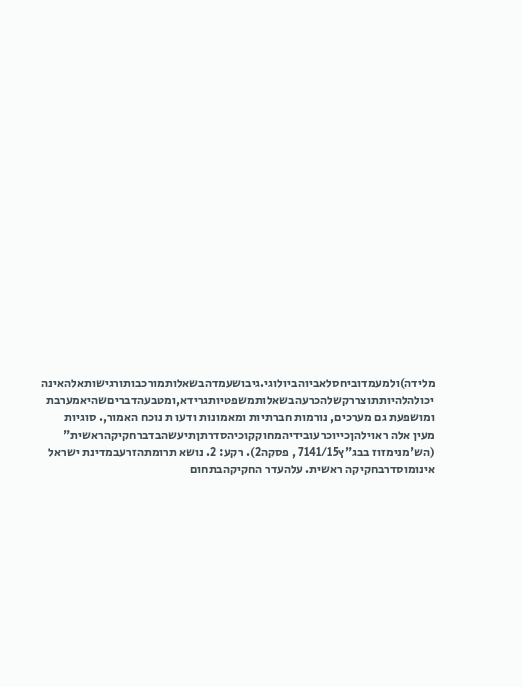מלידה)ולמעמדוביחסלאביוהביולוגי.גיבושעמדהבשאלותמורכבותורגישותאלהאינה יכולהלהיותתוצררקשלהכרעהבשאלותמשפטיותגרידא,ומטבעהדבריםשהיאמערבת ומושפעת גם מערכים, נורמות חברתיות ומאמונות ודעו ת נוכח האמור,. סוגיות מעין אלה ראוילהןכייוכרעובידיהמחוקקוכיהסדרתןתיעשהבדברחקיקהראשית" (הש'מנימזוז בבג"ץ7141/15 , פסקה2). רקע: 2. נושא תרומתהזרעבמדינת ישראל אינומוסדרבחקיקה ראשית. עלהעדר החקיקהבתחום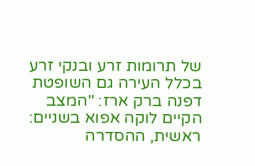של תרומות זרע ובנקי זרע בכלל העירה גם השופטת דפנה ברק ארז: "המצב הקיים לוקה אפוא בשניים: ראשית, ההסדרה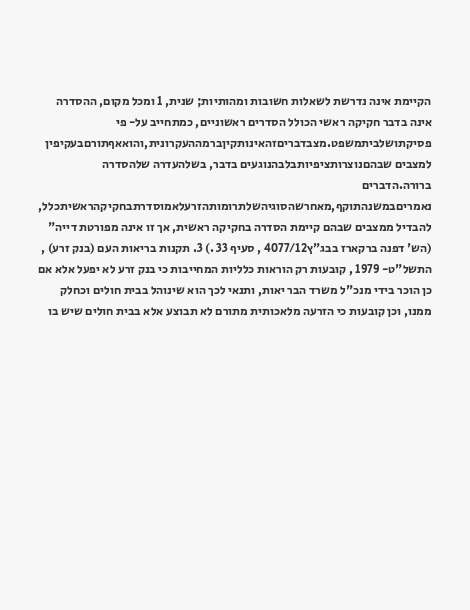הקיימת אינה נדרשת לשאלות חשובות ומהותיות; שנית, 1 ומכל מקום, ההסדרה אינה בדבר חקיקה ראשי הכולל הסדרים ראשוניים, כמתחייב על- פי פסיקתושלביתמשפט.מצבדבריםזהאינותקיןברמההעקרונית,והואאףתורםבעקיפין למצבים שבהםנוצרותציפיותבלבהנוגעים בדבר, בשלהעדרה שלהסדרה ברורה.הדברים נאמריםבמשנהתוקף,מאחרשהסוגיהשלתרומותהזרעלאמוסדרתבחקיקהראשיתכלל, להבדיל ממצבים שבהם קיימת הסדרה בחקיקה ראשית, אך זו אינה מפורטת דייה" (הש' דפנה ברקארז בבג"ץ4077/12 , סעיף 33 .) 3. תקנות בריאות העם (בנק זרע) , התשל"ט- 1979 , קובעות רק הוראות כלליות המחייבות כי בנק זרע לא יפעל אלא אם כן הוכר בידי מנכ"ל משרד הבר יאות, ותנאי לכך הוא שינוהל בבית חולים וכחלק ממנו, וכן קובעות כי הזרעה מלאכותית מתורם לא תבוצע אלא בבית חולים שיש בו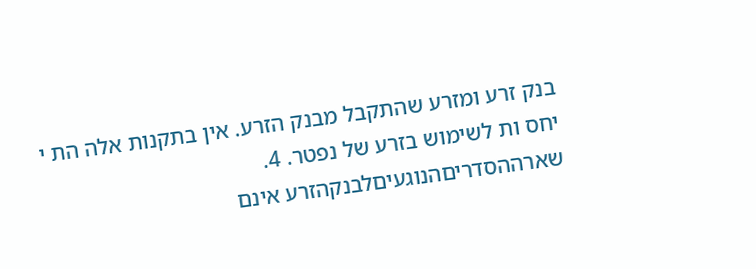בנק זרע ומזרע שהתקבל מבנק הזרע. אין בתקנות אלה הת י יחס ות לשימוש בזרע של נפטר. 4. שארההסדריםהנוגעיםלבנקהזרע אינם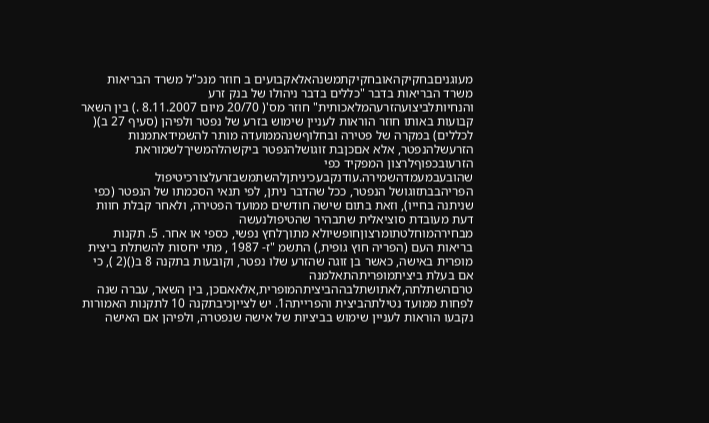מעוגניםבחקיקהאובחקיקתמשנהאלאקבועים ב חוזר מנכ"ל משרד הבריאות משרד הבריאות בדבר "כללים בדבר ניהולו של בנק זרע והנחיותלביצועהזרעהמלאכותית" חוזר מס'( 20/70 מיום 8.11.2007 .) בין השאר קבועות באותו חוזר הוראות לעניין שימוש בזרע של נפטר ולפיהן (סעיף 27 ב)( לכללים) במקרה של פטירה ובחלוףשנהממועדה מותר להשמידאתמנות הזרעשלהנפטר, אלא אםכןבת זוגושלהנפטר ביקשהלהמשיךלשמוראת הזרעובכפוףלרצון המפקיד כפי שהובעבמעמדהשמירה.עודנקבעכיניתןלהשתמשבזרעלצורכיטיפול הפריהבבתזוגושל הנפטר, ככל שהדבר ניתן, לפי תנאי הסכמתו של הנפטר (כפי שניתנה בחייו), וזאת בתום שישה חודשים ממועד הפטירה, ולאחר קבלת חוות דעת מעובדת סוציאלית שתבהיר שהטיפולנעשה מבחירהמוחלטתומרצוןחופשיולא מתוךלחץ נפשי, כספי או אחר. 5. תקנות בריאות העם (הפריה חוץ גופית,) התשמ "ז- 1987 , מתי יחסות להשתלת ביצית מופרית באישה, כאשר בן זוגה שהזרע שלו נפטר, וקובעות בתקנה 8 ב()(2 ), כי אם בעלת ביציתמופריתהתאלמנה טרםהשתלתה,לאתושתלבההביציתהמופרית,אלאאםכן, בין השאר, עברה שנה לפחות ממועד נטילתהביצית והפרייתה1. יש לצייןכיבתקנה 10 לתקנות האמורות נקבעו הוראות לעניין שימוש בביציות של אישה שנפטרה, ולפיהן אם האישה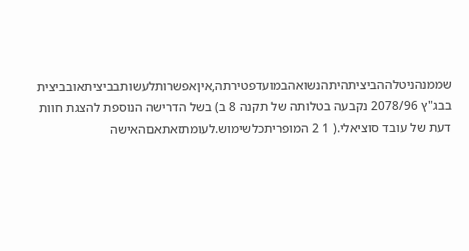שממנהניטלההביציתהיתהנשואהבמועדפטירתה,איןאפשרותלעשותבביציתאובביצית בבג"ץ 2078/96 נקבעה בטלותה של תקנה 8 ב) בשל הדרישה הנוספת להצגת חוות דעת של עובד סוציאלי.( 1 2 המופריתכלשימוש.לעומתזאתאםהאישה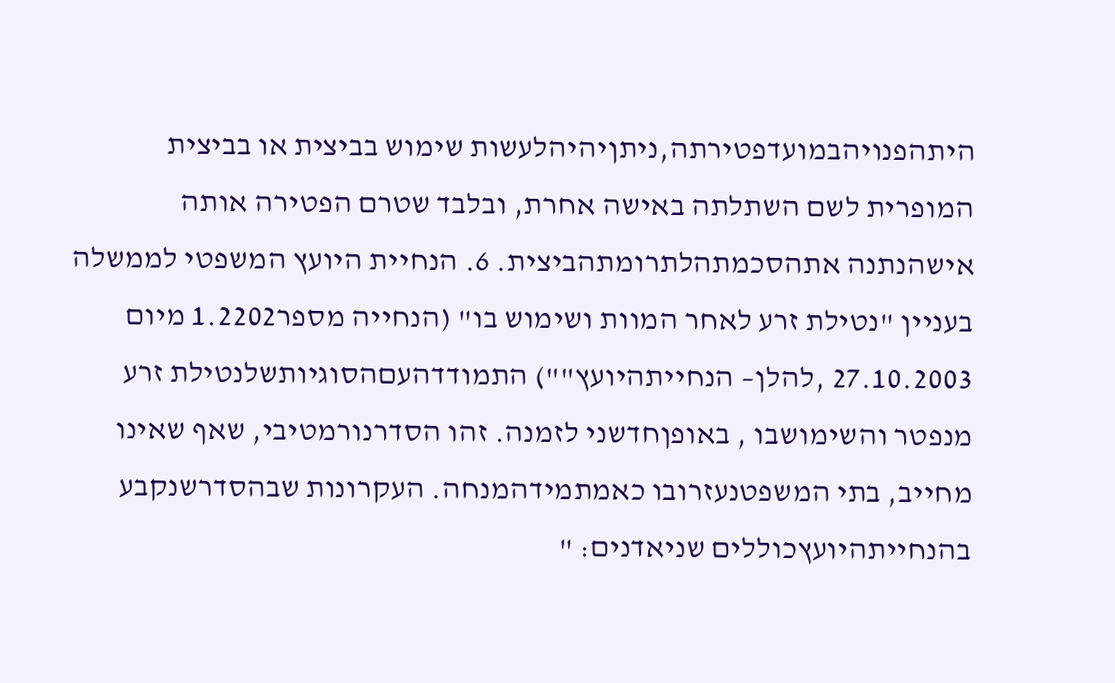היתהפנויהבמועדפטירתה,ניתןיהיהלעשות שימוש בביצית או בביצית המופרית לשם השתלתה באישה אחרת, ובלבד שטרם הפטירה אותה אישהנתנה אתהסכמתהלתרומתהביצית. 6. הנחיית היועץ המשפטי לממשלה בעניין "נטילת זרע לאחר המוות ושימוש בו" (הנחייה מספר1.2202 מיום 27.10.2003 ,להלן– הנחייתהיועץ"") התמודדהעםהסוגיותשלנטילת זרע מנפטר והשימושבו , באופןחדשני לזמנה. זהו הסדרנורמטיבי, שאף שאינו מחייב, בתי המשפטנעזרובו כאמתמידהמנחה. העקרונות שבהסדרשנקבע בהנחייתהיועץכוללים שניאדנים: "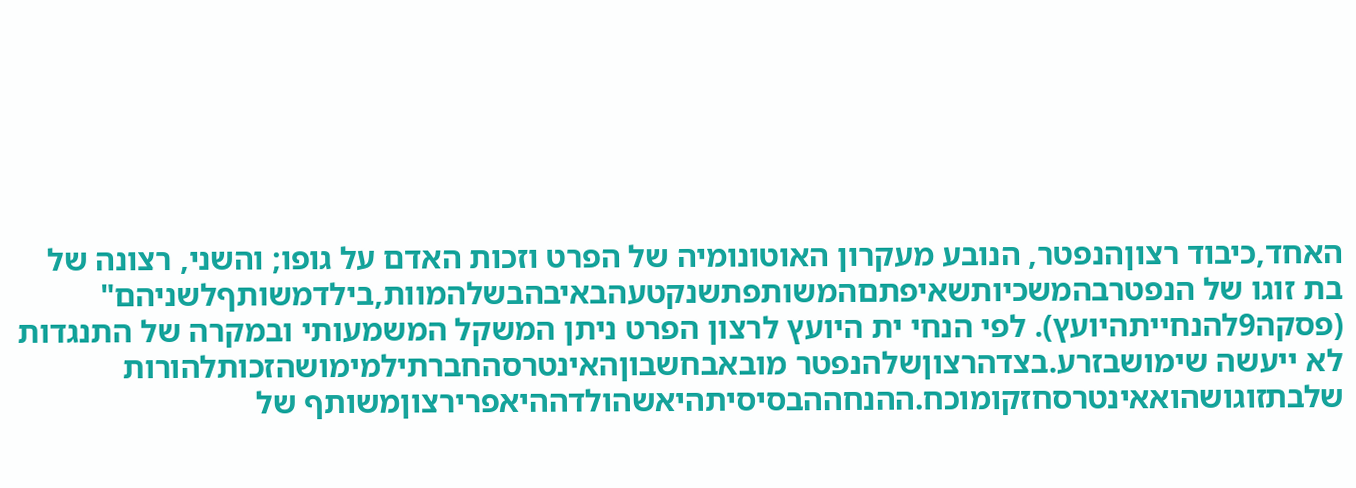האחד,כיבוד רצוןהנפטר, הנובע מעקרון האוטונומיה של הפרט וזכות האדם על גופו; והשני, רצונה של בת זוגו של הנפטרבהמשכיותשאיפתםהמשותפתשנקטעהבאיבהבשלהמוות,בילדמשותףלשניהם" (פסקה9להנחייתהיועץ). לפי הנחי ית היועץ לרצון הפרט ניתן המשקל המשמעותי ובמקרה של התנגדות לא ייעשה שימושבזרע.בצדהרצוןשלהנפטר מובאבחשבוןהאינטרסהחברתילמימושהזכותלהורות שלבתזוגושהואאינטרסחזקומוכח.ההנחההבסיסיתהיאשהולדההיאפרירצוןמשותף של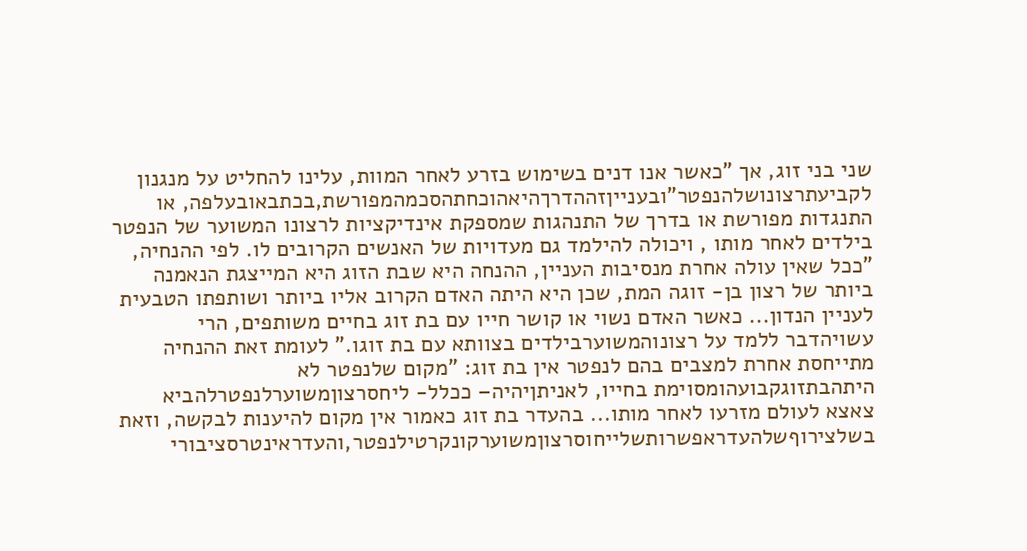שני בני זוג, אך "כאשר אנו דנים בשימוש בזרע לאחר המוות, עלינו להחליט על מנגנון לקביעתרצונושלהנפטר"ובענייןזההדרךהיאהוכחתהסכמהמפורשת,בכתבאובעלפה, או התנגדות מפורשת או בדרך של התנהגות שמספקת אינדיקציות לרצונו המשוער של הנפטר בילדים לאחר מותו , ויכולה להילמד גם מעדויות של האנשים הקרובים לו. לפי ההנחיה, "ככל שאין עולה אחרת מנסיבות העניין, ההנחה היא שבת הזוג היא המייצגת הנאמנה ביותר של רצון בן- זוגה המת, שכן היא היתה האדם הקרוב אליו ביותר ושותפתו הטבעית לעניין הנדון... כאשר האדם נשוי או קושר חייו עם בת זוג בחיים משותפים, הרי עשויהדבר ללמד על רצונוהמשוערבילדים בצוותא עם בת זוגו." לעומת זאת ההנחיה מתייחסת אחרת למצבים בהם לנפטר אין בת זוג: "מקום שלנפטר לא היתהבתזוגקבועהומסוימת בחייו, לאניתןיהיה– ככלל- ליחסרצוןמשוערלנפטרלהביא צאצא לעולם מזרעו לאחר מותו... בהעדר בת זוג כאמור אין מקום להיענות לבקשה, וזאת בשלצירוףשלהעדראפשרותשלייחוסרצוןמשוערקונקרטילנפטר,והעדראינטרסציבורי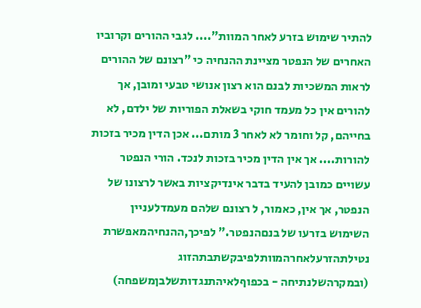להתיר שימוש בזרע לאחר המוות".... לגבי ההורים וקרוביו האחרים של הנפטר מציינת ההנחיה כי "רצונם של ההורים לראות המשכיות לבנם הוא רצון אנושי טבעי ומובן, אך להורים אין כל מעמד חוקי בשאלת הפוריות של ילדם, לא בחייהם, קל וחומר לא לאחר 3 מותם... אכן הדין מכיר בזכות להורות.... אך אין הדין מכיר בזכות לנכד. הורי הנפטר עשויים כמובן להעיד בדבר אינדיקציות באשר לרצונו של הנפטר, אך אין, כאמור, ל רצונם שלהם מעמדלעניין השימוש בזרעו של בנםהנפטר." לפיכך,ההנחיהמאפשרת נטילתהזרעלאחרהמוותלפיבקשתבתהזוג (ובמקרהשלנתיחה - בכפוףלאיהתנגדותשלבןמשפחה)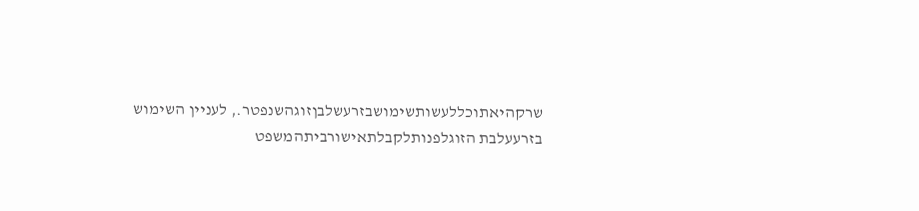שרקהיאתוכללעשותשימושבזרעשלבןזוגהשנפטר., לעניין השימוש בזרעעלבת הזוגלפנותלקבלתאישורביתהמשפט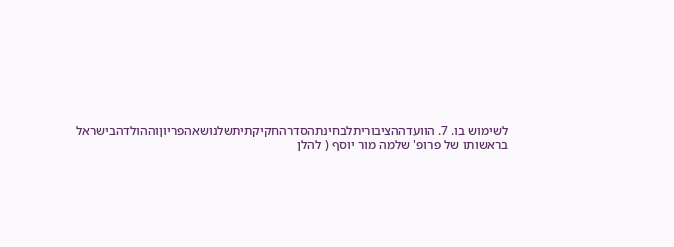לשימוש בו. 7. הוועדההציבוריתלבחינתהסדרהחקיקתיתשלנושאהפריוןוההולדהבישראל בראשותו של פרופ' שלמה מור יוסף ( להלן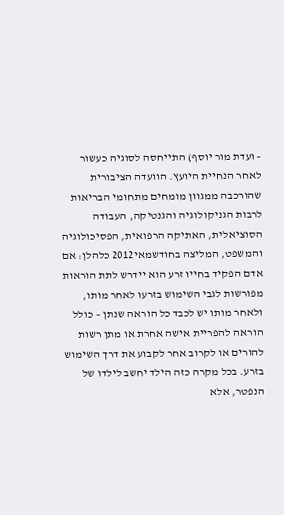- ועדת מור יוסף) התייחסה לסוגיה כעשור לאחר הנחיית היועץ. הוועדה הציבורית שהורכבה ממגוון מומחים מתחומי הבריאות לרבות הגניקולוגיה והגנטיקה, העבודה הסוציאלית, האתיקה הרפואית, הפסיכולוגיה והמשפט, המליצה בחודשמאי2012 כלהלן: אם אדם הפקיד בחייו זרע הוא יידרש לתת הוראות מפורשות לגבי השימוש בזרעו לאחר מותו, ולאחר מותו יש לכבד כל הוראה שנתן – כולל הוראה להפריית אישה אחרת או מתן רשות להורים או לקרוב אחר לקבוע את דרך השימוש בזרע. בכל מקרה כזה הילד יחשב לילדו של הנפטר, אלא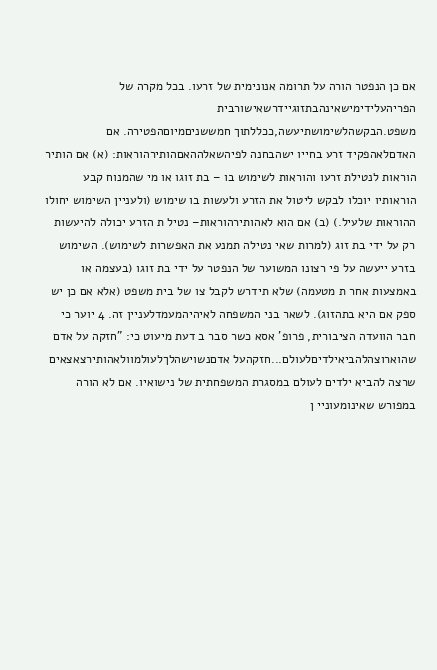אם כן הנפטר הורה על תרומה אנונימית של זרעו. בכל מקרה של הפריהעלידימישאינהבתזוגיידרשאישורבית משפט.הבקשהלשימושתיעשה,ככללתוך חמששניםמיוםהפטירה. אם האדםלאהפקיד זרע בחייו ישהבחנה לפיהשאלההאםהותירהוראות: (א) אם הותיר הוראות לנטילת זרעו והוראות לשימוש בו – בת זוגו או מי שהמנוח קבע הוראותיו יוכלו לבקש ליטול את הזרע ולעשות בו שימוש (ולעניין השימוש יחולו ההוראות שלעיל.) (ב) אם הוא לאהותירהוראות– נטיל ת הזרע יכולה להיעשות רק על ידי בת זוג (למרות שאי נטילה תמנע את האפשרות לשימוש). השימוש בזרע ייעשה על פי רצונו המשוער של הנפטר על ידי בת זוגו (בעצמה או באמצעות אחר ת מטעמה) שלא תידרש לקבל צו של בית משפט (אלא אם כן יש ספק אם היא בתהזוג). לשאר בני המשפחה לאיהיהמעמדלעניין זה. 4 יוער כי חבר הוועדה הציבורית, פרופ' אסא כשר סבר ב דעת מיעוט כי: "חזקה על אדם שהוארוצהלהביאילדיםלעולם...חזקהעל אדםנשוישהלךלעולמוולאהותירצאצאים שרצה להביא ילדים לעולם במסגרת המשפחתית של נישואיו. אם לא הורה במפורש שאינומעוניי ן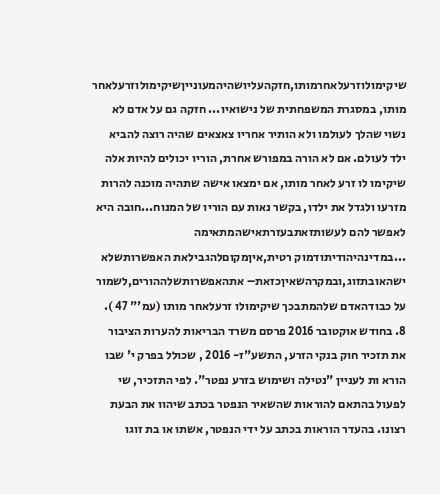שיקימולוזרעלאחרמותו,חזקהעליושהיהמעונייןשיקימולוזרעלאחר מותו, במסגרת המשפחתית של נישואיו... חזקה גם על אדם לא נשוי שהלך לעולמו ולא הותיר אחריו צאצאים שהיה רוצה להביא ילד לעולם. אם לא הורה במפורש אחרת, הוריו יכולים להיות אלה שיקימו לו זרע לאחר מותו, אם ימצאו אישה שתהיה מוכנה להרות מזרעו ולגדל את ילדו, בקשר נאות עם הוריו של המנוח...חובה היא לאפשר להם לעשותזאתבעזרתאישהמתאימה ...במדינהיהודיתודמוק רטית,איןמקוםלהגבילאת האפשרותשלא ישהאובתזוג,ובמקרהשאיןכזאת– אתהאפשרותשלההורים,לשמור על כבודהאדם שלהמתבכך שיקימולו זרעלאחר מותו (עמ'" 47 ). 8. בחודש אוקטובר 2016 פרסם משרד הבריאות להערות הציבור את תזכיר חוק בנקי הזרע, התשע"ז- 2016 , שכולל בפרק י' שבו הורא ות לעניין "נטילה ושימוש בזרע נפטר". לפי התזכיר, שי לפעול בהתאם להוראות שהשאיר הנפטר בכתב שיהוו את הבעת רצונו. בהעדר הוראות בכתב על ידי הנפטר, אשתו או בת זוגו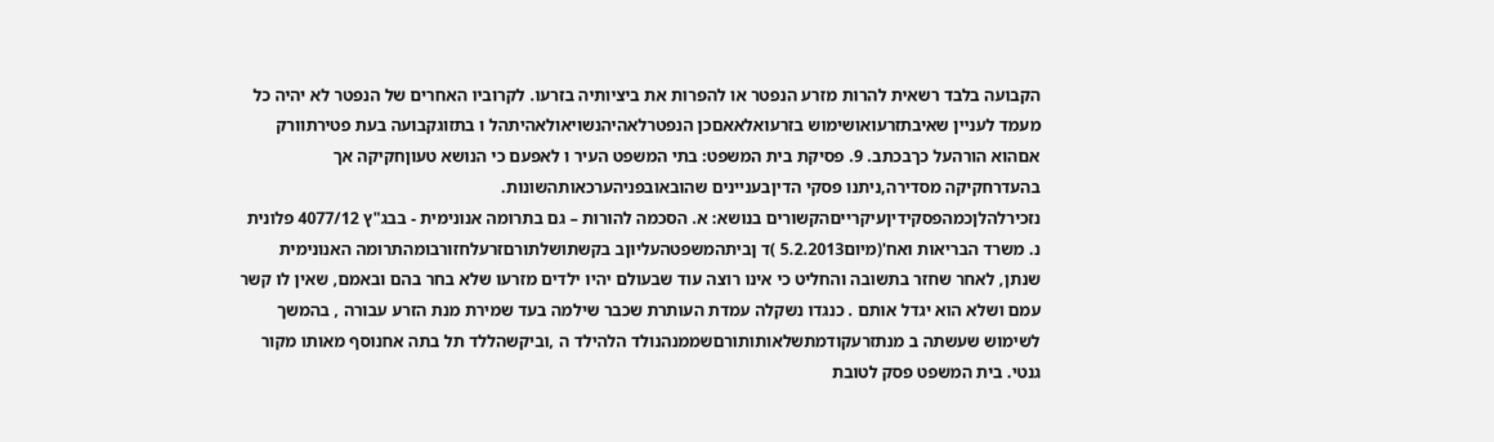הקבועה בלבד רשאית להרות מזרע הנפטר או להפרות את ביציותיה בזרעו. לקרוביו האחרים של הנפטר לא יהיה כל מעמד לעניין שאיבתזרעואושימוש בזרעואלאאםכן הנפטרלאהיהנשויאולאהיתהל ו בתזוגקבועה בעת פטירתוורק אםהוא הורהעל כךבכתב. 9. פסיקת בית המשפט: בתי המשפט העיר ו לאפעם כי הנושא טעוןחקיקה אך בהעדרחקיקה מסדירה,ניתנו פסקי הדיןבעניינים שהובאובפניהערכאותהשונות. נזכירלהלןכמהפסקידיןעיקרייםהקשורים בנושא: א. הסכמה להורות – גם בתרומה אנונימית - בבג"ץ 4077/12 פלונית נ. משרד הבריאות ואח'(מיום5.2.2013 )ד ןביתהמשפטהעליוןב בקשתושלתורםזרעלחזורבומהתרומה האנונימית שנתן, לאחר שחזר בתשובה והחליט כי אינו רוצה עוד שבעולם יהיו ילדים מזרעו שלא בחר בהם ובאמם, שאין לו קשר עמם ושלא הוא יגדל אותם . כנגדו נשקלה עמדת העותרת שכבר שילמה בעד שמירת מנת הזרע עבורה , בהמשך לשימוש שעשתה ב מנתזרעקודמתשלאותותורםשממנהנולד הלהילד ה ,וביקשהללד תל בתה אחנוסף מאותו מקור גנטי. בית המשפט פסק לטובת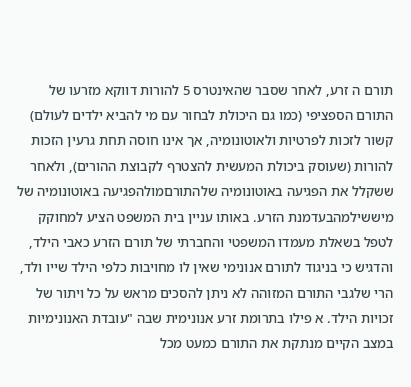תורם ה זרע, לאחר שסבר שהאינטרס 5 להורות דווקא מזרעו של התורם הספציפי (כמו גם היכולת לבחור עם מי להביא ילדים לעולם) קשור לזכות לפרטיות ולאוטונומיה, אך אינו חוסה תחת גרעין הזכות להורות (שעוסק ביכולת המעשית להצטרף לקבוצת ההורים), ולאחר ששקלל את הפגיעה באוטונומיה שלהתורםמולהפגיעה באוטונומיה של מיששילמהבעדמנת הזרע. באותו עניין בית המשפט הציע למחוקק לטפל בשאלת מעמדו המשפטי והחברתי של תורם הזרע כאבי הילד, והדגיש כי בניגוד לתורם אנונימי שאין לו מחויבות כלפי הילד שייו ולד, הרי שלגבי התורם המזוהה לא ניתן להסכים מראש על כל ויתור של זכויות הילד. א פילו בתרומת זרע אנונימית שבה "עובדת האנונימיות במצב הקיים מנתקת את התורם כמעט מכל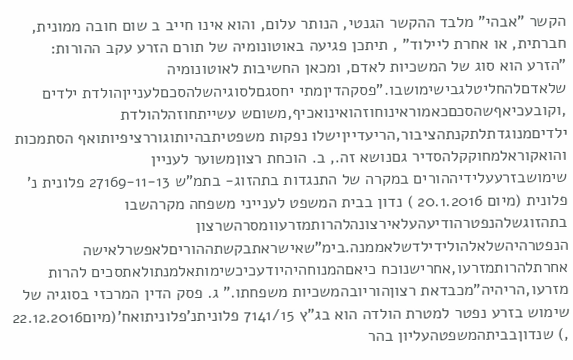הקשר "אבהי" מלבד ההקשר הגנטי, הנותר עלום, והוא אינו חייב ב שום חובה ממונית, חברתית, או אחרת ליילוד" , תיתכן פגיעה באוטונומיה של תורם הזרע עקב ההורות: "הזרע הוא סוג של המשכיות לאדם, ומכאן החשיבות לאוטונומיה שלאדםלהחליטלגבישימושבו."פסקהדיןמתי יחסגםלסוגיהשלהסכםלענייןהולדת ילדים ,וקובעכיאףשהסכםכאמוראינוחוזהואינואכיף,משוםש עשייתחוזהלהולדת ילדיםמנוגדתלתקנתהציבור,הריעדייןישלו נפקות משפטיתבהיותוגוררציפיותואף הסתמכות והואקוראלמחוקקלהסדיר גםנושא זה., ב. הוכחת רצוןמשוער לעניין שימושבזרעעלידיההורים במקרה של התנגדות בתהזוג- בתמ"ש 27169-11-13 פלונית נ' פלונית (מיום 20.1.2016 ) נדון בבית המשפט לענייני משפחה מקרהשבו בתהזוגשלהנפטרהודיעהעלאירצונהלהרותמזרעוומסרהשרצון הנפטרהיהשלאלהולידילדשלאממנה.בימ"שאישראתבקשתההוריםלאפשרלאישה אחרתלהרותמזרעו,אחרישנוכח כיאםהמנוחהיהיודעכיכשימותאלמנתולאתסכים להרות מזרעו,הריהיה"מכבדאת רצוןהוריובהמשכיות משפחתו." ג. פסק הדין המרכזי בסוגיה של שימוש בזרע נפטר למטרת הולדה הוא בג"ץ 7141/15 פלוניתנ'פלוניתואח'(מיום22.12.2016 ,) שנדוןבביתהמשפטהעליון בהר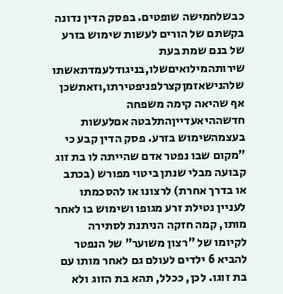כבשלחמישה שופטים. בפסק הדין נדונה בקשתם של הורים לעשות שימוש בזרע של בנם שמת בעת שירותהמילואיםשלו,בניגודלעמדתאשתו שלהנישאזמןקצרלפניפטירתו,וזאתשכן אף שהיאה קימה משפחה חדשההיאעדייןהתלבטה אםלעשות בעצמהשימוש בזרע. פסק הדין קבע כי "מקום שבו נפטר אדם שהייתה לו בת זוג קבועה מבלי שנתן ביטוי מפורש (בכתב או בדרך אחרת) לרצונו או להסכמתו לעניין נטילת זרע מגופו ושימוש בו לאחר מותו, קמה חזקה הניתנת לסתירה לקיומו של "רצון משוער" של הנפטר להביא 6 ילדים לעולם גם לאחר מותו עם בת זוגו. לכן, ככלל, תהא בת הזוג ולא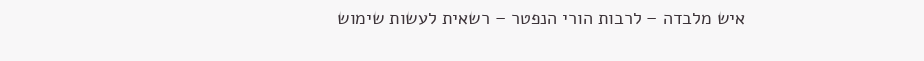איש מלבדה – לרבות הורי הנפטר – רשאית לעשות שימוש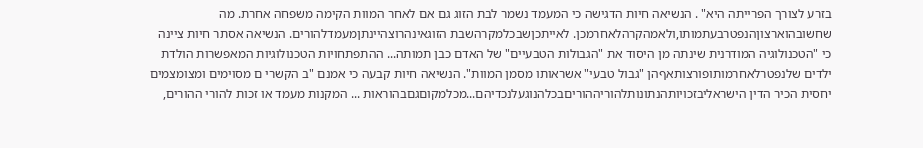בזרע לצורך הפרייתה היא" . הנשיאה חיות הדגישה כי המעמד נשמר לבת הזוג גם אם לאחר המוות הקימה משפחה אחרת. מה שחשובהוארצוןהנפטרבעתמותו,ולאמהקרהלאחרמכן. לאייתכןשבכלמקרהשבת הזוגאינהרוצהיינתןמעמדלהורים. הנשיאה אסתר חיות ציינה כי "הטכנולוגיה המודרנית שינתה מן היסוד את "הגבולות הטבעיים" של האדם כבן תמותה... ההתפתחויות הטכנולוגיות המאפשרות הולדת ילדים שלנפטרלאחרמותופורצותאףהן "גבול טבעי" אשראותו מסמן המוות". הנשיאה חיות קבעה כי אמנם "ב הקשרי ם מסוימים ומצומצמים יחסית הכיר הדין הישראליבזכויותהנתונותלהוריההוריםבכלהנוגעלנכדיהם...מכלמקוםגםבהוראות ... המקנות מעמד או זכות להורי ההורים,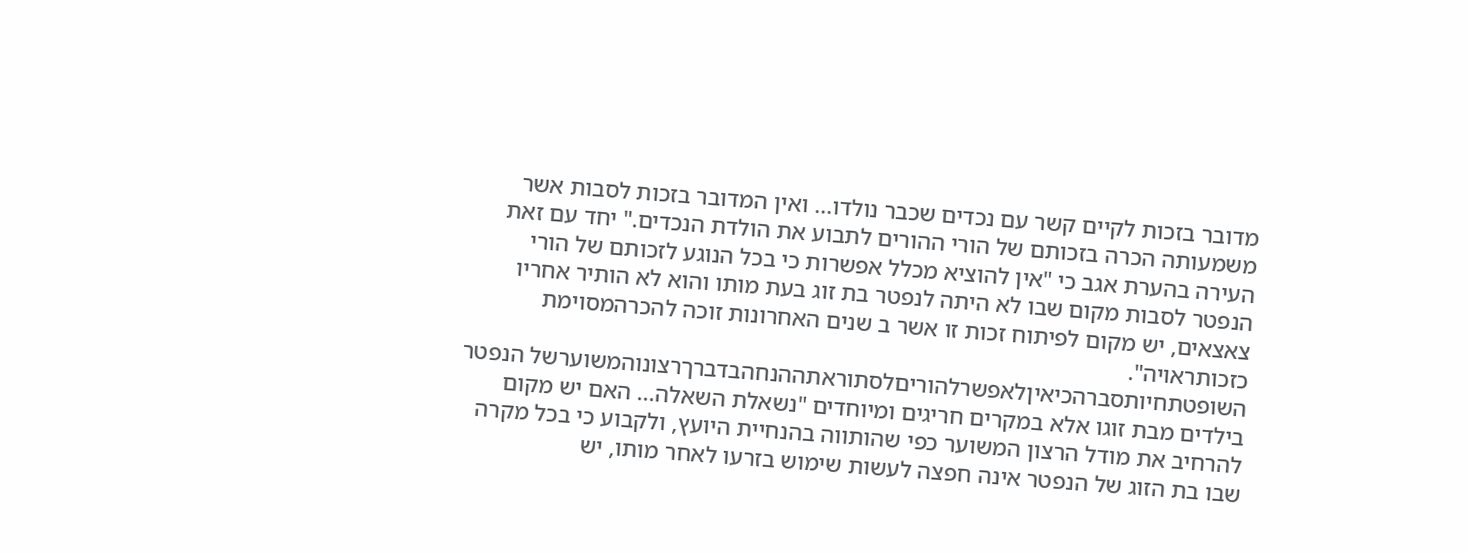מדובר בזכות לקיים קשר עם נכדים שכבר נולדו... ואין המדובר בזכות לסבות אשר משמעותה הכרה בזכותם של הורי ההורים לתבוע את הולדת הנכדים." יחד עם זאת העירה בהערת אגב כי "אין להוציא מכלל אפשרות כי בכל הנוגע לזכותם של הורי הנפטר לסבות מקום שבו לא היתה לנפטר בת זוג בעת מותו והוא לא הותיר אחריו צאצאים, יש מקום לפיתוח זכות זו אשר ב שנים האחרונות זוכה להכרהמסוימת כזכותראויה". השופטתחיותסברהכיאיןלאפשרלהוריםלסתוראתההנחהבדברךרצונוהמשוערשל הנפטר בילדים מבת זוגו אלא במקרים חריגים ומיוחדים "נשאלת השאלה... האם יש מקום להרחיב את מודל הרצון המשוער כפי שהותווה בהנחיית היועץ, ולקבוע כי בכל מקרה שבו בת הזוג של הנפטר אינה חפצה לעשות שימוש בזרעו לאחר מותו, יש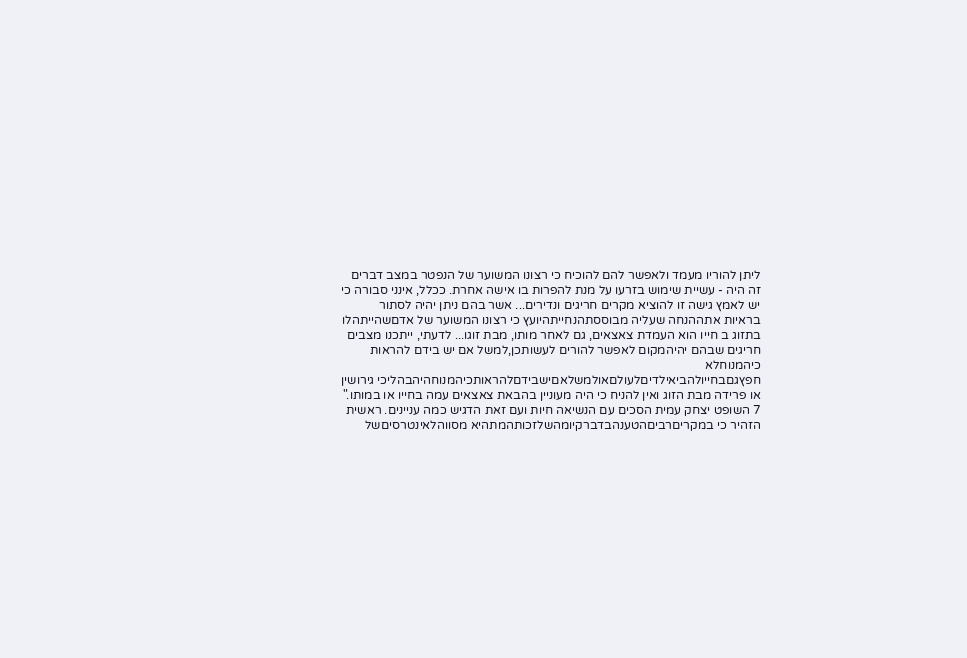ליתן להוריו מעמד ולאפשר להם להוכיח כי רצונו המשוער של הנפטר במצב דברים זה היה - עשיית שימוש בזרעו על מנת להפרות בו אישה אחרת. ככלל, אינני סבורה כי יש לאמץ גישה זו להוציא מקרים חריגים ונדירים... אשר בהם ניתן יהיה לסתור בראיות אתההנחה שעליה מבוססתהנחייתהיועץ כי רצונו המשוער של אדםשהייתהלו בתזוג ב חייו הוא העמדת צאצאים, גם לאחר מותו, מבת זוגו... לדעתי, ייתכנו מצבים חריגים שבהם יהיהמקום לאפשר להורים לעשותכן,למשל אם יש בידם להראות כיהמנוחלא חפץגםבחייולהביאילדיםלעולםאולמשלאםישבידםלהראותכיהמנוחהיהבהליכי גירושין או פרידה מבת הזוג ואין להניח כי היה מעוניין בהבאת צאצאים עמה בחייו או במותו." 7 השופט יצחק עמית הסכים עם הנשיאה חיות ועם זאת הדגיש כמה עניינים. ראשית הזהיר כי במקריםרביםהטענהבדברקיומהשלזכותהמתהיא מסווהלאינטרסיםשל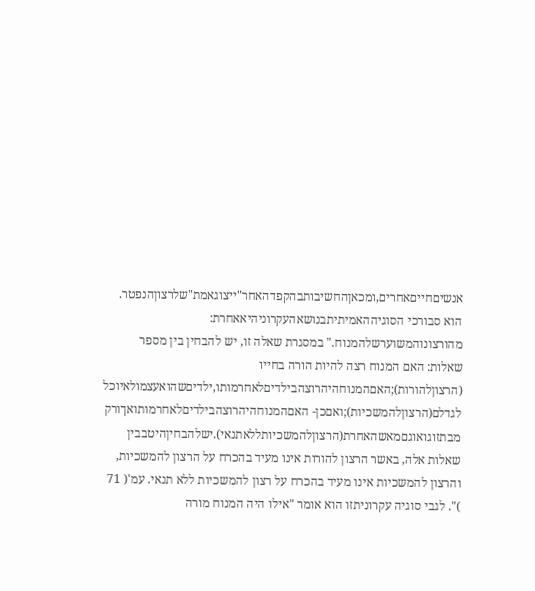אנשיםחייםאחרים,ומכאןהחשיבותבהקפדהאחר"ייצוגאמת"שלרצוןהנפטר. הוא סבורכי הסוגיההאמיתיתבנושאהעקרוניהיאאחרת: מהורצונוהמשוערשלהמנוח." במסגרת שאלה זו, יש להבחין בין מספר שאלות: האם המנוח רצה להיות הורה בחייו (הרצוןלהורות);האםהמנוחהיהרוצהבילדיםלאחרמותו,ילדיםשהואעצמולאיוכל לגדלם(הרצוןלהמשכיות);ואםכן- האםהמנוחהיהרוצהבילדיםלאחרמותואךורק מבתזוגואוגםמאשהאחרת(הרצוןלהמשכיותללאתנאי).ישלהבחיןהיטבבין שאלות אלה, באשר הרצון להורות אינו מעיד בהכרח על הרצון להמשכיות, והרצון להמשכיות אינו מעיד בהכרח על רצון להמשכיות ללא תנאי. עמ'( 71 )". לגבי סוגיה עקרוניתזו הוא אומר "אילו היה המנוח מורה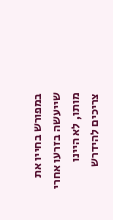במפורש בחייו את שייעשה בזרעו אחרי מותו, לא היינו צריכים להידרש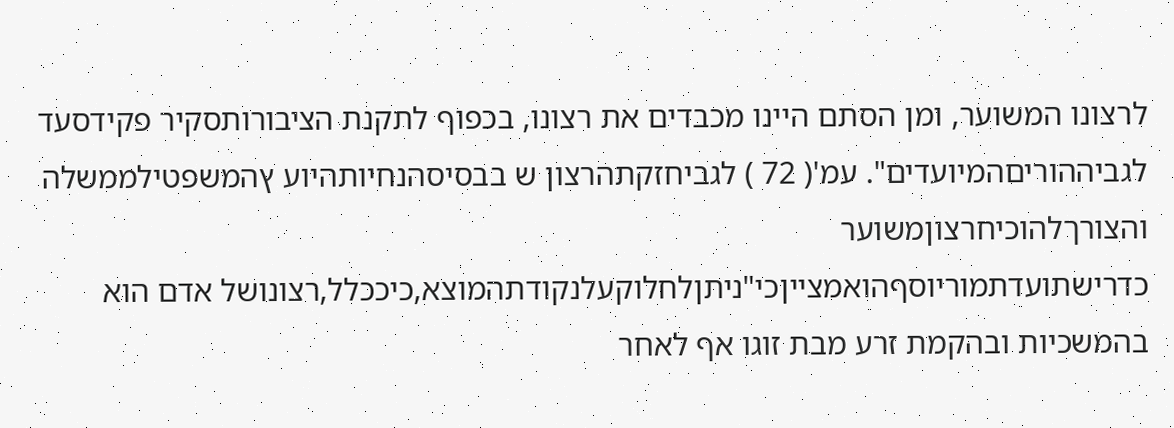לרצונו המשוער, ומן הסתם היינו מכבדים את רצונו, בכפוף לתקנת הציבורותסקיר פקידסעד לגביההוריםהמיועדים". עמ'( 72 ) לגביחזקתהרצון ש בבסיסהנחיותהיוע ץהמשפטילממשלה והצורךלהוכיחרצוןמשוער כדרישתועדתמוריוסףהואמצייןכי"ניתןלחלוקעלנקודתהמוצא,כיככלל,רצונושל אדם הוא בהמשכיות ובהקמת זרע מבת זוגו אף לאחר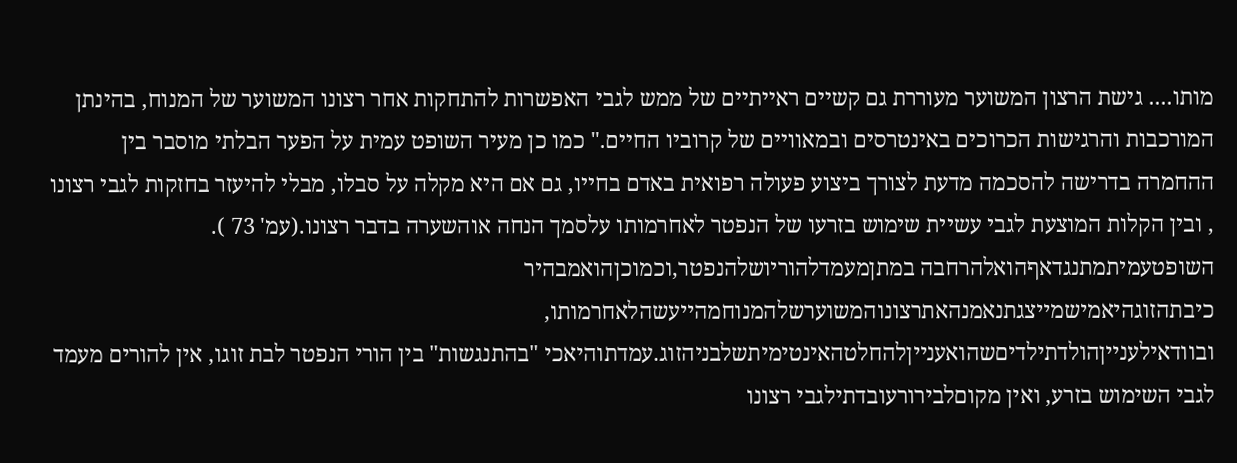מותו.... גישת הרצון המשוער מעוררת גם קשיים ראייתיים של ממש לגבי האפשרות להתחקות אחר רצונו המשוער של המנוח, בהינתן המורכבות והרגישות הכרוכים באינטרסים ובמאוויים של קרוביו החיים." כמו כן מעיר השופט עמית על הפער הבלתי מוסבר בין ההחמרה בדרישה להסכמה מדעת לצורך ביצוע פעולה רפואית באדם בחייו, גם אם היא מקלה על סבלו, מבלי להיעזר בחזקות לגבי רצונו , ובין הקלות המוצעת לגבי עשיית שימוש בזרעו של הנפטר לאחרמותו עלסמך הנחה אוהשערה בדבר רצונו.(עמ' 73 ). השופטעמיתמתנגדאףהואלהרחבה במתןמעמדלהוריושלהנפטר,וכמוכןהואמבהיר כיבתהזוגהיאמישמייצגתנאמנהאתרצונוהמשוערשלהמנוחמהייעשהלאחרמותו, ובוודאילענייןהולדתילדיםשהואענייןלהחלטהאינטימיתשלבניהזוג.עמדתוהיאכי "בהתנגשות" בין הורי הנפטר לבת זוגו, אין להורים מעמד לגבי השימוש בזרע, ואין מקוםלבירורעובדתילגבי רצונו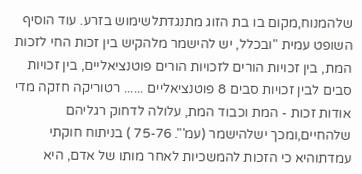שלהמנוח,מקום בו בת הזוג מתנגדתלשימוש בזרע. עוד הוסיף השופט עמית "ובכלל, יש להישמר מלהקיש בין זכות החי לזכות המת, בין זכויות הורים לזכויות הורים פוטנציאליים, בין זכויות סבים לבין זכויות סבים 8 פוטנציאליים ...... רטוריקה חזקה מדי אודות זכות - המת וכבוד המת, עלולה לדחוק רגליהם שלהחיים,ומכך ישלהישמר (עמ'". 75-76 ) בניתוח חוקתי עמדתוהיא כי הזכות להמשכיות לאחר מותו של אדם, היא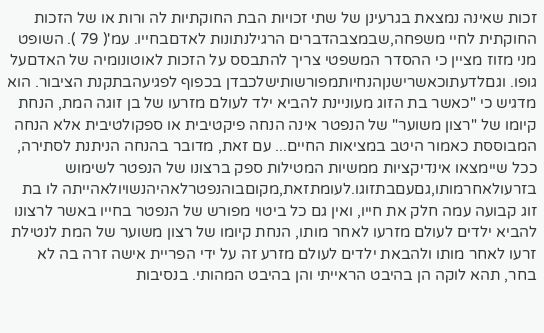זכות שאינה נמצאת בגרעינן של שתי זכויות הבת החוקתיות לה ורות או של הזכות החוקתית לחיי משפחה,שבמצבהדברים הרגילנתונות לאדםבחייו. עמ'( 79 ). השופט מני מזוז מציין כי ההסדר המשפטי צריך להתבסס על הזכות לאוטונומיה של האדםעל גופו. וגםלדעתוכאשרישנןהנחיותמפורשותישלכבדן בכפוף לפגיעהבתקנת הציבור. הוא מדגיש כי "כאשר בת הזוג מעוניינת להביא ילד לעולם מזרעו של בן זוגה המת, הנחת קיומו של "רצון משוער" של הנפטר אינה הנחה פיקטיבית או ספקולטיבית אלא הנחה המבוססת כאמור היטב במציאות החיים... עם זאת, מדובר בהנחה הניתנת לסתירה, ככל שיימצאו אינדיקציות ממשיות המטילות ספק ברצונו של הנפטר לשימוש בזרעולאחרמותו,גםעםבתזוגו.לעומתזאת,מקוםבוהנפטרלאהיהנשויולאהייתה לו בת זוג קבועה עמה חלק את חייו, ואין גם כל ביטוי מפורש של הנפטר בחייו באשר לרצונו להביא ילדים לעולם מזרעו לאחר מותו, הנחת קיומו של רצון משוער של המת לנטילת זרעו לאחר מותו ולהבאת ילדים לעולם מזרע זה על ידי הפריית אישה זרה בה לא בחר, תהא לוקה הן בהיבט הראייתי והן בהיבט המהותי. בנסיבות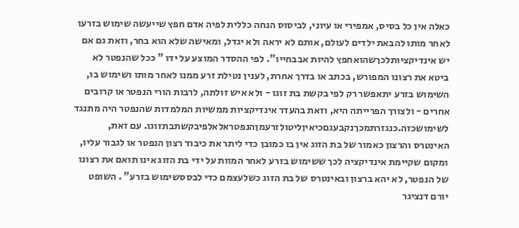כאלה אין כל בסיס, אמפירי או עיוני, לביסוס הנחה כללית לפיה אדם חפץ שייעשה שימוש בזרעו לאחר מותו להבאת ילדים לעולם, אותם לא יראה ולא יגדל, ומאישה שלא הוא בחר, וזאת גם אם יש אינדיקציותלכךשהואחפץ להיות אבבחייו". לפי ההסדר המוצע על ידו " ככל שהנפטר לא ביטא את רצונו המפורש, בכתב או בדרך אחרת, לענין נטילת זרע ממנו לאחר מותו ושימוש בו, השימוש בזרע יתאפשר רק לפי בקשת בת זוגו - ולא איש זולתה, לרבות הורי הנפטר או קרובים אחרים - ולצורך הפרייתה היא, וזאת בהעדר אינדיקציות ממשיות המלמדות שהנפטר היה מתנגד לשימושכזה.כנגזרתמכךנקבעגםכיאיןליטולזרעמןהנפטראלאלפיבקשתבתזוגו. עם זאת, האינטרס והרצון כאמור של בת הזוג אין בו כמובן כדי ליתר את כיבוד רצון הנפטר או לגבור עליו, ומקום שקיימת אינדיקציה לכך ששימוש בזרע לאחר המוות על ידי בת הזוג אינו תואם את רצונו של הנפטר, לא יהא ברצון ובאינטרס של בת הזוג כשלעצמם כדי לבססשימוש בזרע" . השופט יורם דנציגר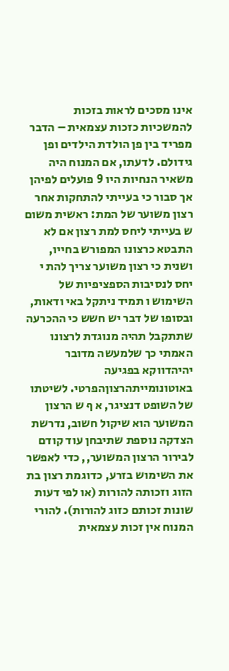אינו מסכים לראות בזכות להמשכיות כזכות עצמאית – הדבר מפריד בין פן הולדת הילדים ופן גידולם. לדעתו, אם המנוח היה משאיר הנחיות היו 9 פועלים לפיהן אך סבור כי בעייתי להתחקות אחר רצון משוער של המת: ראשית משום ש בעייתי ליחס למת רצון אם לא התבטא כרצונו המפורש בחייו, ושנית כי רצון משוער צריך להת י יחס לנסיבות הספציפיות של השימוש ו תמיד ניתקל באי ודאות, ובסופו של דבר יש חשש כי ההכרעה שתתקבל תהיה מנוגדת לרצונו האמתי כך שלמעשה מדובר יהיהדווקא בפגיעה באוטונומייתהרצוןהפרטי. לשיטתו של השופט דנציגר, א ף ש הרצון המשוער הוא שיקול חשוב, נדרשת הצדקה נוספת שתיבחן עוד קודם לבירור הרצון המשוער,, כדי לאפשר את השימוש בזרע, כדוגמת רצון בת הזוג וזכותה להורות (או לפי דעות שונות זכותם כזוג להורות). להורי המנוח אין זכות עצמאית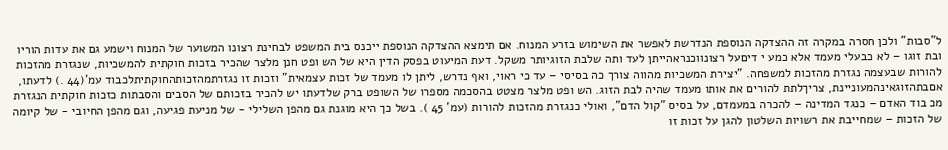ל"סבות" ולכן חסרה במקרה זה ההצדקה הנוספת הנדרשת לאפשר את השימוש בזרע המנוח. אם תימצא ההצדקה הנוספת ייכנס בית המשפט לבחינת רצונו המשוער של המנוח וישמע גם את עדות הוריו ובת זוגו – לא כבעלי מעמד אלא כמע י דיםעל רצונווכנראהייתן לעד ותה שלבת הזוגיותר משקל. דעת המיעוט בפסק הדין היא של הש ופט חנן מלצר שהכיר בזכות חוקתית להמשכיות, שנגזרת מהזכות להורות שבעצמה נגזרת מהזכות למשפחה. "יצירת המשכיות מהווה צורך כה בסיסי – עד כי ראוי, ואף נדרש, ליתן לו מעמד של זכות עצמאית" וזכות זו נגזרתמהזכותהחוקתיתלכבוד עמ'(44 .) לדעתו, אםבתהזוגאינהמעוניינת, צריךלתת להורים את אותו מעמד שהיה לבת הזוג. הש ופט מלצר מצטט בהסכמה מספרו של השופט ברק שלדעתו יש להכיר בזכותם של הסבים והסבתות כזכות חוקתית הנגזרת מכ בוד האדם – כנגד המדינה – להכרה במעמדם, על בסיס "קול הדם", ואולי כנגזרת מהזכות להורות (עמ' 45 ). בשל כך היא מוגנת גם מהפן השלילי - של מניעת פגיעה, וגם מהפן החיובי - של קיומה של הזכות – שמחייבת את רשויות השלטון להגן על זכות זו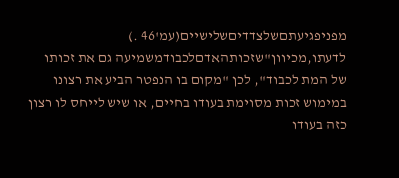מפניפגיעתםשלצדדיםשלישיים(עמ'46 .) לדעתו,מכיוון"שזכותהאדםלכבודמשמיעה גם את זכותו של המת לכבוד", לכן "מקום בו הנפטר הביע את רצונו במימוש זכות מסוימת בעודו בחיים, או שיש לייחס לו רצון כזה בעודו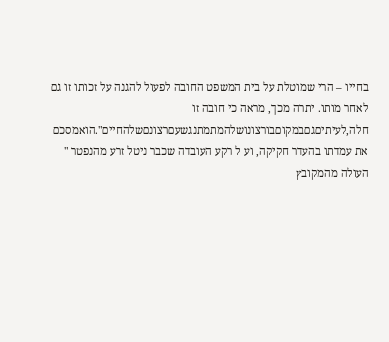בחייו – הרי שמוטלת על בית המשפט החובה לפעול להגנה על זכותו זו גם לאחר מותו. יתרה מכך, מראה כי חובה זו חלה,לעיתיםגםבמקוםבורצונושלהמתמתנגשעםרצונםשלהחיים".הואמסכם את עמדתו בהעדר חקיקה, וע ל רקע העובדה שכבר ניטל זרע מהנפטר " העולה מהמקובץ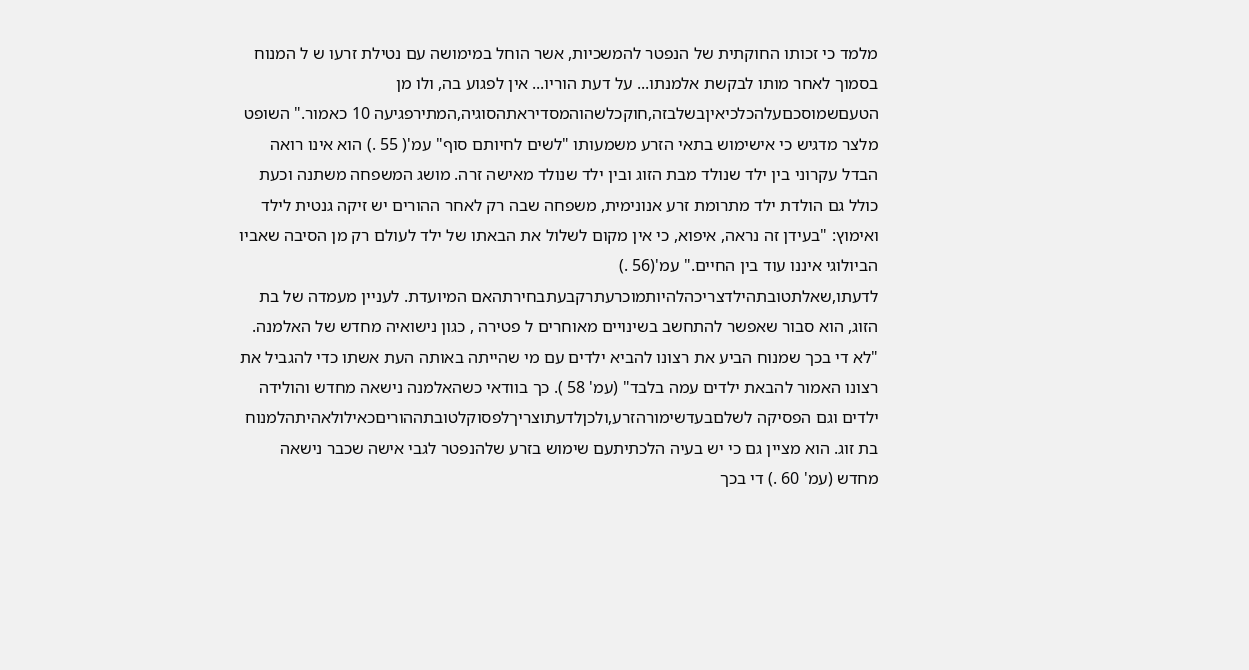מלמד כי זכותו החוקתית של הנפטר להמשכיות, אשר הוחל במימושה עם נטילת זרעו ש ל המנוח בסמוך לאחר מותו לבקשת אלמנתו... על דעת הוריו... אין לפגוע בה, ולו מן הטעםשמוסכםעלהכלכיאיןבשלבזה,חוקכלשהוהמסדיראתהסוגיה,המתירפגיעה 10 כאמור." השופט מלצר מדגיש כי אישימוש בתאי הזרע משמעותו "לשים לחיותם סוף" עמ'( 55 .) הוא אינו רואה הבדל עקרוני בין ילד שנולד מבת הזוג ובין ילד שנולד מאישה זרה. מושג המשפחה משתנה וכעת כולל גם הולדת ילד מתרומת זרע אנונימית, משפחה שבה רק לאחר ההורים יש זיקה גנטית לילד ואימוץ: "בעידן זה נראה, איפוא, כי אין מקום לשלול את הבאתו של ילד לעולם רק מן הסיבה שאביו הביולוגי איננו עוד בין החיים." עמ'(56 .) לדעתו,שאלתטובתהילדצריכהלהיותמוכרעתרקבעתבחירתהאם המיועדת. לעניין מעמדה של בת הזוג, הוא סבור שאפשר להתחשב בשינויים מאוחרים ל פטירה , כגון נישואיה מחדש של האלמנה. "לא די בכך שמנוח הביע את רצונו להביא ילדים עם מי שהייתה באותה העת אשתו כדי להגביל את רצונו האמור להבאת ילדים עמה בלבד" (עמ' 58 ). כך בוודאי כשהאלמנה נישאה מחדש והולידה ילדים וגם הפסיקה לשלםבעדשימורהזרע,ולכןלדעתוצריךלפסוקלטובתההוריםכאילולאהיתהלמנוח בת זוג. הוא מציין גם כי יש בעיה הלכתיתעם שימוש בזרע שלהנפטר לגבי אישה שכבר נישאה מחדש (עמ' 60 .) די בכך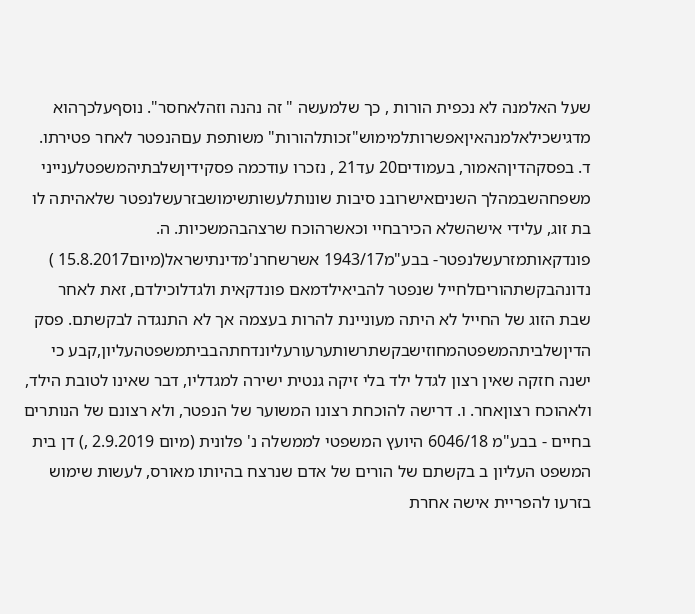שעל האלמנה לא נכפית הורות , כך שלמעשה " זה נהנה וזהלאחסר". נוסףעלכךהוא מדגישכילאלמנהאיןאפשרותלמימוש"זכותלהורות" משותפת עםהנפטר לאחר פטירתו. ד. בפסקהדיןהאמור, בעמודים20 עד21 , נזכרו עודכמה פסקידיןשלבתיהמשפטלענייני משפחהשבמהלך השניםאישרובנ סיבות שונותלעשותשימושבזרעשלנפטר שלאהיתה לו בת זוג, עלידי אישהשלא הכירבחיי וכאשרהוכח שרצהבהמשכיות. ה. פונדקאותמזרעשלנפטר- בבע"מ1943/17 אשרשחרנ'מדינתישראל(מיום15.8.2017 ) נדונהבקשתהוריםלחייל שנפטר להביאילדמאם פונדקאית ולגדלוכילדם, זאת לאחר שבת הזוג של החייל לא היתה מעוניינת להרות בעצמה אך לא התנגדה לבקשתם. פסק הדיןשלביתהמשפטהמחוזישבקשתרשותערעורעליונדחתהבביתמשפטהעליון,קבע כי ישנה חזקה שאין רצון לגדל ילד בלי זיקה גנטית ישירה למגדליו, דבר שאינו לטובת הילד, ולאהוכח רצוןאחר. ו. דרישה להוכחת רצונו המשוער של הנפטר, ולא רצונם של הנותרים בחיים - בבע"מ 6046/18 היועץ המשפטי לממשלה נ' פלונית (מיום 2.9.2019 ,) דן בית המשפט העליון ב בקשתם של הורים של אדם שנרצח בהיותו מאורס, לעשות שימוש בזרעו להפריית אישה אחרת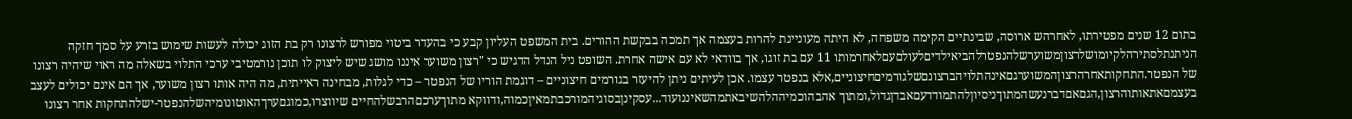בתום 12 שנים מפטירתו, לאחרהש ארוסה, שבינתיים הקימה משפחה, לא היתה מעוניינת להרות בעצמה אך תמכה בבקשת ההורים. בית המשפט העליון קבע כי בהעדר ביטוי מפורש לרצונו רק בת הזוג יכולה לעשות שימוש בזרע על סמך חזקה הניתנתלסתירהלקיומושלרצוןמשוערשלהנפטרלהביאילדיםלעולםעםלאחרמותו 11 עם בת זוגו, אך בוודאי לא עם אישה אחרת. השופט ניל הנדל הדגיש כי "רצון משוער איננו מושג שיש ליצוק לו תוכן נורמטיבי ערכי התלוי בשאלה מה ראוי שיהיה רצונו של הנפטר.התחקותאחרהרצוןהמשוערגםאינהתלויהברצונםשלגורמיםחיצוניים,אלא בנפטר עצמו. אכן לעיתים ניתן להיעזר בגורמים חיצוניים – דוגמת הוריו של הנפטר – כדי לגלות, מבחינה ראייתית, מה היה אותו רצון משוער, אך הם אינם יכולים לעצב בעצמםאתאותוהרצון,הגםאםדברנעשהמתוךניסיוןלהתמודדעםאבדןגדול,ומתוך אהבהוכמיההלהשיבאתמהשאיננועוד...עסקינןבסוגיהמורכבתמאיןכמוה,ודווקא מתוךערכםהרבשלהחיים שיווצרו,כמוגםערךהאוטונומיהשלהנפטר-ישלהתחקות אחר רצונו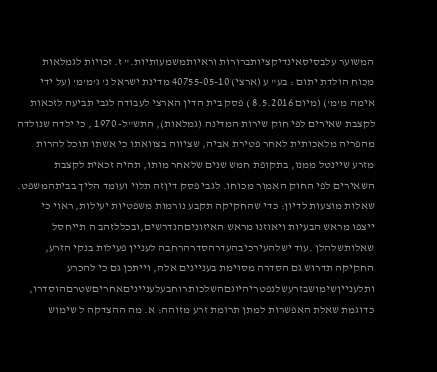המשוער עלבסיסאינדיקציותברורות וראיותמשמעותיות." ז. זכויות לגמלאות מכוח הולדת יתום : בע" ע (ארצי) 40755-05-10 מדינת ישראל נ' ג'מ'מ' (על ידי אימה מ'מ') (מיום 8.5.2016 ) פסק בית הדין הארצי לעבודה לגבי תביעה לזכאות לקצבת שאירים לפי חוק שירות המדינה (גמלאות), התש"ל- 1970 , כי ילדה שנולדה מהפריה מלאכותית לאחר פטירת אביה, שציווה בצוואתו כי אשתו תוכל להרות מזרע שיינטל ממנו, בתקופת חמש שנים שלאחר מותו, תהיה זכאית לקצבת השאירים לפי החוק האמור מכוחו. לגבי פסק דיןזה תלוי ועומד הליך בביתהמשפט. שאלות מוצעות לדיון: כדי שהחקיקה תקבע נורמות משפטיות יעילות, ראוי כי ייצפו מראש הבעיות ויאוזנו מראש האיזוניםהנדרשים,ובכללזהב ה תייחסל שאלותשלהלן .עוד ישלהעירכיבהעדרהסדרהרחבה לעניין פעילות בנקי הזרע, החקיקה תדרוש גם הסדרה מסוימת בעניינים אלה, וייתכן גם כי להכרע ותלענייןשימושבזרעשלנפטריהיוגםהשלכותרוחבעלענייניםאחריםשטרםהוסדרו, כדוגמת שאלת האפשרות למתן תרומת זרע מזוהה: א. מה ההצדקה ל שימוש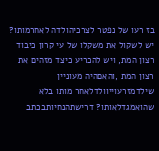בז רעו של נפטר לצרכיהולדה לאחרמותו? יש לשקול את משקלו של עי קרון כיבוד רצון המת, ויש להכריע כיצד מזהים את רצון המת ,והאםהיה מעוניין שילדמזרעוייוולדלאחר מותו בלא שהואמגדלאותו? דרישתהנחיותבכתב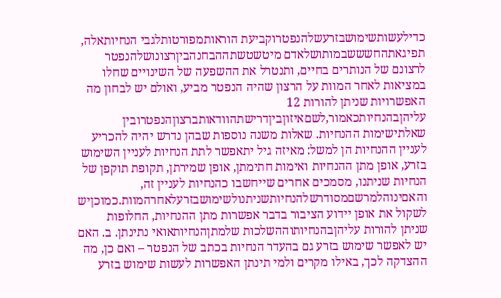כדילעשותשימושבזרעשלהנפטרוקביעת הוראותמפורטותלגבי הנחיותאלה, תפיגאתהחשששבמותושלאדם מיטשטשתההבחנהביןרצונושלהנפטר לרצונם של הנותרים בחיים, ותנטרל את ההשפעה של השינויים שחלו במציאות לאחר המוות על הרצון שהיה הנפטר מביע, ואולם יש לבחון מה האפשרויות שניתן להורות 12 עליהןבהנחיותכאמור,לשםאיזוןביןדרישתהוודאותברצוןהנפטרובין שאלתישימות ההנחיות. שאלות משנה נוספות שבהן נדרש יהיה להכריע לעניין ההנחיות הן למשל: מאיזה גיל יתאפשר לתת הנחיות לעניין השימוש בזרע, אופן מתן ההנחיות ואימות חתימתן, אופן שמירתן, תקופת תוקפן של הנחיות שניתנו, מסמכים אחרים שייחשבו כהנחיות לעניין זה, והאםינוהלמרשםמסודרשלהנחיותשניתנולשימושבזרעלאחרהמוות.כמוכןיש לשקול את אופן יידוע הציבור בדבר אפשרות מתן ההנחיות, החלופות שניתן להורות עליהןבהנחיותוההשלכות שלמתןהנחיותאואי נתינתן. ב. האם יש לאפשר שימוש בזרע גם בהעדר הנחיות בכתב של הנפטר – ואם כן, מה ההצדקה לכך, באילו מקרים ולמי תינתן האפשרות לעשות שימוש בזרע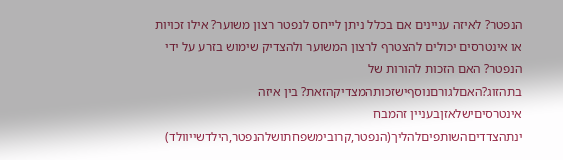הנפטר? לאיזה עניינים אם בכלל ניתן לייחס לנפטר רצון משוער? אילו זכויות או אינטרסים יכולים להצטרף לרצון המשוער ולהצדיק שימוש בזרע על ידי הנפטר? האם הזכות להורות של בתהזוג?האםלגורםנוסףישזכותהמצדיקהזאת? בין איזה אינטרסיםישלאזןבעניין זהמבח ינתהצדדיםהשותפיםלהליך(הנפטר,קרובימשפחתושלהנפטר,הילדשייוולד)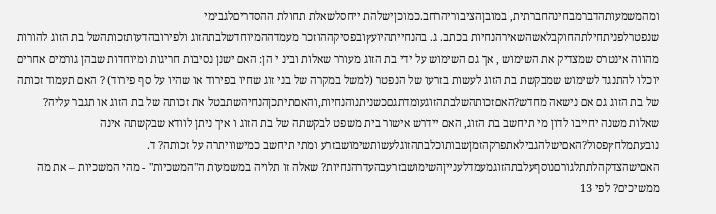ומהמשמעותהדברמבחינהחברתית, במובןהציבוריהרחב.כמוכןישלהת ייחסלשאלת תחולת ההסדריםלגבימי שנפטרלפניתחילתהחוקבלאשהשאירהנחיות בכתב. ג. בהנחייתהיועץובפסיקההוזכר מעמדההמיוחדשלבתהזוג ולפירובהדעותזכותהשל בת הזוג להורות מהווה אינטרס שמצדיק את השימוש , אך גם השימוש על ידי בת הזוג מעורר שאלות ובינ י הן: האם ישנן נסיבות חריגות ומיוחדות שבהן גורמים אחרים יוכלו להתנגד לשימוש שמבקשת בת הזוג לעשות בזרעו של הנפטר (למשל במקרה של בני זוג שחיו בפירוד או שהיו על סף פירוד) ? האם תעמוד זכותה של בת הזוג גם אם נישאה מחדש?האםזכותהשלבתהזוגעומדתגםכשניתנוהנחיות,והאםתיתכןהנחיהשתבטל את זכותה של בת הזוג או תגבר עליה? שאלות משנה יחייבו לדון מי תיחשב בת הזוג, האם יידרש אישור בית משפט לבקשתה של בת הזוג ו איך ניתן לוודא שבקשתה אינה נובעתמלחץפסול?האםישלהגבילאתפרקהזמןשבותוכלבתהזוגלעשותשימושבזרע ומתי תיחשב כמישוויתרה על זכותה? ד. האםישהצדקהלתתלגורםנוסףעלבתהזוגמעמדלענייןהשימושבזרעבהעדרהנחיות? שאלה זו תלויה במשמעות ה"המשכיות" - מהי המשכיות – את מה ממשיכים? לפי 13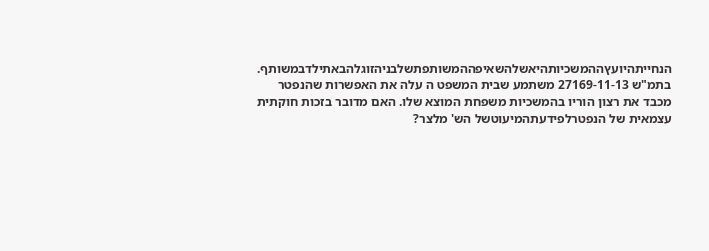הנחייתהיועץההמשכיותהיאשלהשאיפההמשותפתשלבניהזוגלהבאתילדבמשותף. בתמ"ש 27169-11-13 משתמע שבית המשפט ה עלה את האפשרות שהנפטר מכבד את רצון הוריו בהמשכיות משפחת המוצא שלו. האם מדובר בזכות חוקתית עצמאית של הנפטרלפידעתהמיעוטשל הש' מלצר?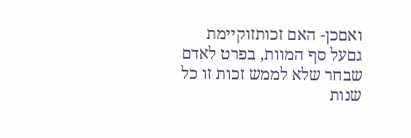ואםכן- האם זכותזוקיימת גםעל סף המוות, בפרט לאדם שבחר שלא לממש זכות זו כל שנות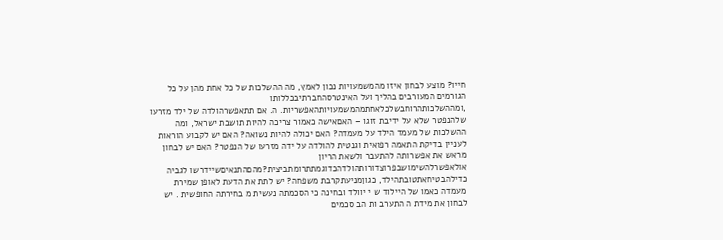חייו? מוצע לבחון איזו מהמשמעויות נכון לאמץ, מה ההשלכות של כל אחת מהן על כל הגורמים המעורבים בהליך ועל האינטרסהחברתיבכללותו ,ומההשלכותהרוחבשלכלאחתמהמשמעויותהאפשריות. ה. אם תתאפשרהולדה של ילד מזרעו שלהנפטר שלא על ידיבת זוגו – האםאישה כאמור צריכה להיות תושבת ישראל, ומה ההשלכות של מעמד הילד על מעמדה? האם יכולה להיות נשואה? האם יש לקבוע הוראות לעניין בדיקת התאמה רפואית וגנטית להולדה על ידה מזרעו של הנפטר? האם יש לבחון מראש את אפשרותה להתעבר ולשאת הריון אולאפשרלהשימושבפרוצדורותהולדהכדוגמתתרומתביצית?מהםהתנאיםשיידרשו לגביה כדילהבטיחאתטובתהילד, כגוןמניעתקרבת משפחה? יש לתת את הדעת לאופן שמירת מעמדה כאמו של היילוד ש י יוולד ובחינה כי הסכמתה נעשית מ בחירתה החופשית . יש לבחון את מידת ה התערב ות הב סכמים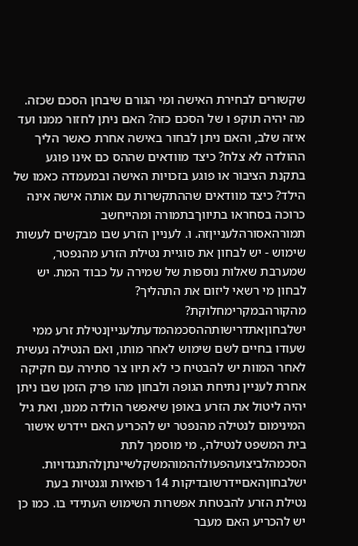שקשורים לבחירת האישה ומי הגורם שיבחן הסכם שכזה. מה יהיה תוקפ ו של הסכם כזה? האם ניתן לחזור ממנו ועד איזה שלב, והאם ניתן לבחור באישה אחרת כאשר הליך ההולדה לא צלח? כיצד מוודאים שההס כם אינו פוגע בתקנת הציבור או פוגע בזכויות האישה ובמעמדה כאמו של הילד? כיצד מוודאים שההתקשרות עם אותה אישה אינה כרוכה בסחראו בתיווךבתמורה ומהייחשב תמורהאסורהלענייןזה. ו. לעניין הזרע שבו מבקשים לעשות שימוש - יש לבחון את סוגיית נטילת הזרע מהנפטר, שמערבת שאלות נוספות של שמירה על כבוד המת. יש לבחון מי רשאי ליזום את התהליך? מהקורהבמקרימחלוקת? ישלבחוןאתדרישותההסכמהמדעתלענייןנטילת זרע ממי שעודו בחיים לשם שימוש לאחר מותו, ואם הנטילה נעשית לאחר המוות יש להבטיח כי לא תיוו צר סתירה עם חקיקה אחרת לעניין נתיחת הגופה ולבחון מהו פרק הזמן שבו ניתן יהיה ליטול את הזרע באופן שיאפשר הולדה ממנו, ואת גיל המינימום לנטילה מהנפטר יש להכריע האם יידרש אישור בית המשפט לנטילה,. מי מוסמך לתת הסכמהלביצועהפעולההמוהמשקלשיינתןלהתנגדויות. ישלבחוןהאםיידרשובדיקות 14 רפואיות וגנטיות בעת נטילת הזרע להבטחת אפשרות השימוש העתידי בו. כמו כן יש להכריע האם מעבר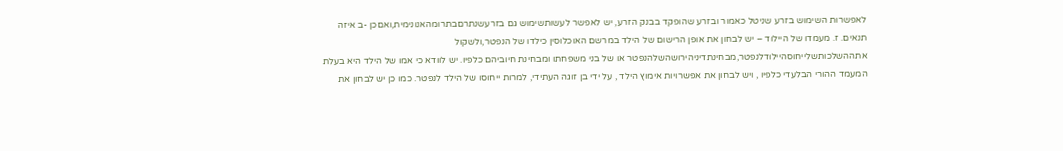לאפשרות השימוש בזרע שניטל כאמור ובזרע שהופקד בבנק הזרע, יש לאפשר לעשותשימוש גם בזרעשנתרםבתרומהאנונימית,ואםכן -ב איזה תנאים. ז. מעמדו של היילוד – יש לבחון את אופן הרישום של הילד במרשם האוכלוסין כילדו של הנפטר,ולשקול אתההשלכותשלייחוסהיילודלנפטר,מבחינתדיניהירושהשלהנפטר או של בני משפחתו ומבחינת חיוביהם כלפיו. יש לוודא כי אמו של הילד היא בעלת המעמד ההורי הבלעדי כלפיו , ויש לבחון את אפשרויות אימוץ הילד , על ידי בן זוגה העתידי, למרות ייחוסו של הילד לנפטר. כמו כן יש לבחון את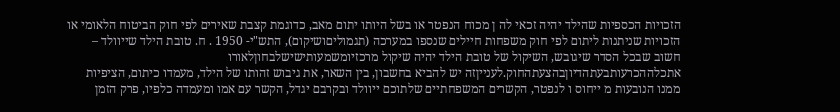הזכויות הכספיות שהילד יהיה זכאי לה ן מכוח הנפטר או בשל היותו יתום מאב, כדוגמת קצבת שאירים לפי חוק הביטוח הלאומי או הזכויות שניתנות ליתום לפי חוק משפחות חיילים שנספו במערכה (תגמוליםושיקום), התש"י- 1950 . ח. טובת הילד שייוולד – חשוב שבכל הסדר שיגובש, השיקול של טובת הילד יהיה שיקול מרכזיומשמעותישישלבחוןלאורו אתכלההכרעותבעתהדיוןבהצעתהחוק.לענייןזה יש להביא בחשבון, בין השאר, את גיבוש זהותו של הילד, מעמדו כיתום, הציפיות ממנו הנובעות מ ייחוס ו לנפטר, הקשרים המשפחתיים שלתוכם ייוולד ובקרבם יגדל, הקשר עם אמו ומעמדה כלפיו, פרק הזמן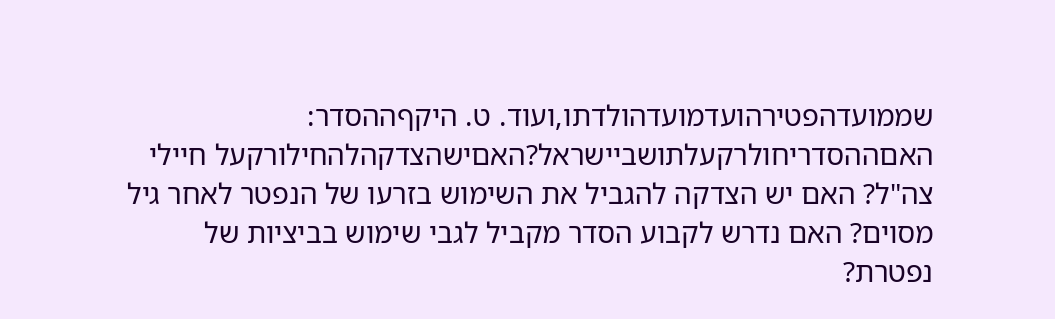שממועדהפטירהועדמועדהולדתו,ועוד. ט. היקףההסדר: האםההסדריחולרקעלתושביישראל?האםישהצדקהלהחילורקעל חיילי צה"ל? האם יש הצדקה להגביל את השימוש בזרעו של הנפטר לאחר גיל מסוים? האם נדרש לקבוע הסדר מקביל לגבי שימוש בביציות של נפטרת?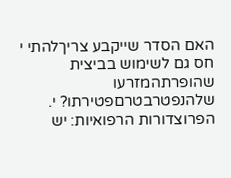האם הסדר שייקבע צריךלהתי י חס גם לשימוש בביצית שהופרתהמזרעו שלהנפטרבטרםפטירתו? י. הפרוצדורות הרפואיות: יש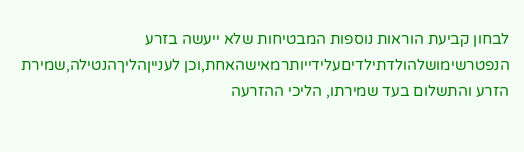לבחון קביעת הוראות נוספות המבטיחות שלא ייעשה בזרע הנפטרשימושלהולדתילדיםעלידייותרמאישהאחת,וכן לענייןהליךהנטילה,שמירת הזרע והתשלום בעד שמירתו, הליכי ההזרעה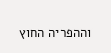וההפריה החוץ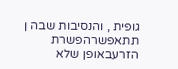גופית , והנסיבות שבה ן תתאפשרהפשרת הזרעבאופן שלא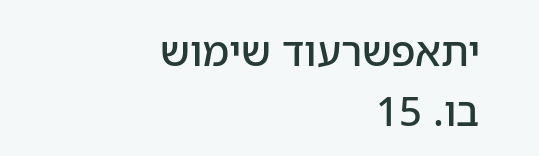יתאפשרעוד שימוש בו. 15